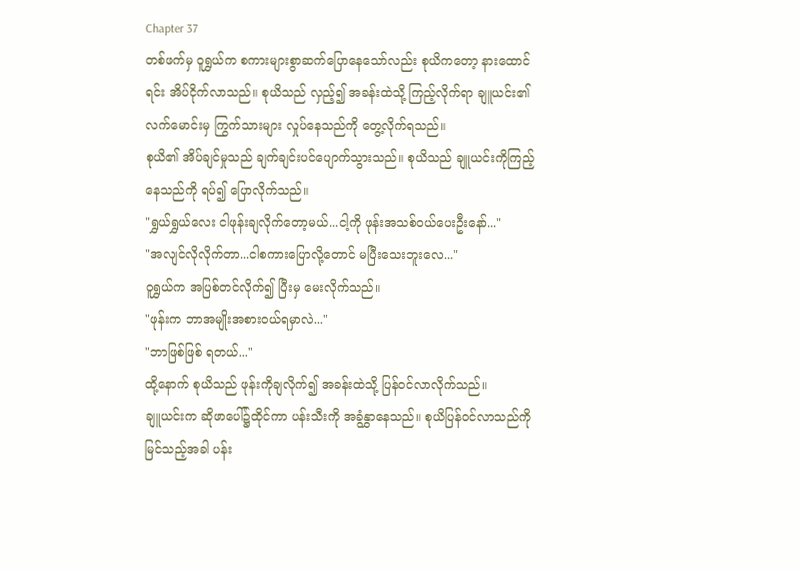Chapter 37
တစ်ဖက်မှ ဝူရွှယ်က စကားများစွာဆက်ပြောနေသော်လည်း စုယိကတော့ နားထောင်ရင်း အိပ်ငိုက်လာသည်။ စုယိသည် လှည့်၍ အခန်းထဲသို့ ကြည့်လိုက်ရာ ချူယင်း၏ လက်မောင်းမှ ကြွက်သားများ လှုပ်နေသည်ကို တွေ့လိုက်ရသည်။
စုယိ၏ အိပ်ချင်မှုသည် ချက်ချင်းပင်ပျောက်သွားသည်။ စုယိသည် ချူယင်းကိုကြည့်နေသည်ကို ရပ်၍ ပြောလိုက်သည်။
"ရွှယ်ရွှယ်လေး ငါဖုန်းချလိုက်တော့မယ်...ငါ့ကို ဖုန်းအသစ်ဝယ်ပေးဦးနော်..."
"အလျင်လိုလိုက်တာ...ငါစကားပြောလို့တောင် မပြီးသေးဘူးလေ..."
ဝူရွှယ်က အပြစ်တင်လိုက်၍ ပြီးမှ မေးလိုက်သည်။
"ဖုန်းက ဘာအမျိုးအစားဝယ်ရမှာလဲ..."
"ဘာဖြစ်ဖြစ် ရတယ်..."
ထို့နောက် စုယိသည် ဖုန်းကိုချလိုက်၍ အခန်းထဲသို့ ပြန်ဝင်လာလိုက်သည်။
ချူယင်းက ဆိုဖာပေါ်၌ထိုင်ကာ ပန်းသီးကို အခွံနွှာနေသည်။ စုယိပြန်ဝင်လာသည်ကို မြင်သည့်အခါ ပန်း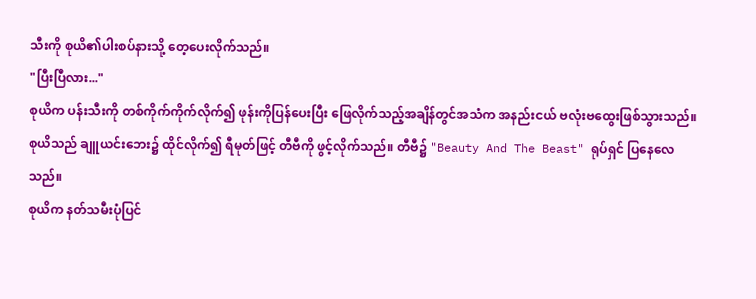သီးကို စုယိ၏ပါးစပ်နားသို့ တေ့ပေးလိုက်သည်။
"ပြီးပြီလား..."
စုယိက ပန်းသီးကို တစ်ကိုက်ကိုက်လိုက်၍ ဖုန်းကိုပြန်ပေးပြီး ဖြေလိုက်သည့်အချိန်တွင်အသံက အနည်းငယ် ဗလုံးဗထွေးဖြစ်သွားသည်။
စုယိသည် ချူယင်းဘေး၌ ထိုင်လိုက်၍ ရီမုတ်ဖြင့် တီဗီကို ဖွင့်လိုက်သည်။ တီဗီ၌ "Beauty And The Beast" ရုပ်ရှင် ပြနေလေသည်။
စုယိက နတ်သမီးပုံပြင်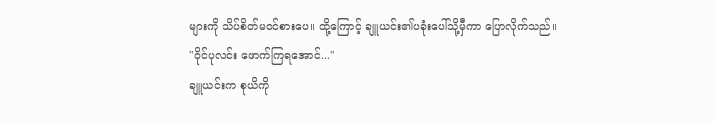များကို သိပ်စိတ်မဝင်စားပေ။ ထို့ကြောင့် ချူယင်း၏ပခုံးပေါ်သို့မှီကာ ပြောလိုက်သည်။
"ဝိုင်ပုလင်း ဖောက်ကြရအောင်..."
ချူယင်းက စုယိကို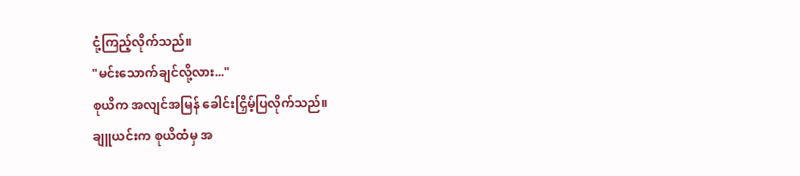ငုံ့ကြည့်လိုက်သည်။
"မင်းသောက်ချင်လို့လား..."
စုယိက အလျင်အမြန် ခေါင်းငြှိမ့်ပြလိုက်သည်။
ချူယင်းက စုယိထံမှ အ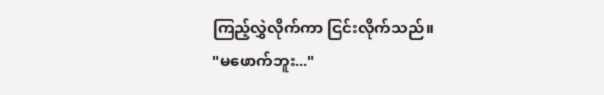ကြည့်လွှဲလိုက်ကာ ငြင်းလိုက်သည်။
"မဖောက်ဘူး..."